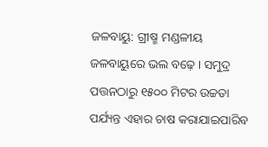ଜଳବାୟୁ: ଗ୍ରୀଷ୍ମ ମଣ୍ଡଳୀୟ ଜଳବାୟୁରେ ଭଲ ବଢ଼େ । ସମୁଦ୍ର ପତ୍ତନଠାରୁ ୧୫୦୦ ମିଟର ଉଚ୍ଚତା ପର୍ଯ୍ୟନ୍ତ ଏହାର ଚାଷ କରାଯାଇପାରିବ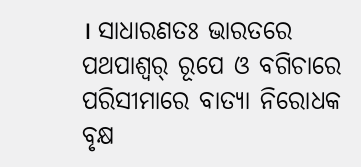। ସାଧାରଣତଃ ଭାରତରେ ପଥପାଶ୍ୱର୍ ରୂପେ ଓ ବଗିଚାରେ ପରିସୀମାରେ ବାତ୍ୟା ନିରୋଧକ ବୃକ୍ଷ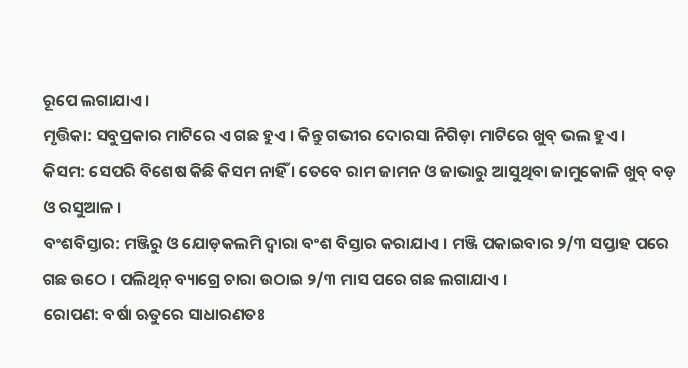ରୂପେ ଲଗାଯାଏ ।
ମୃତ୍ତିକା: ସବୁପ୍ରକାର ମାଟିରେ ଏ ଗଛ ହୁଏ । କିନ୍ତୁ ଗଭୀର ଦୋରସା ନିଗିଡ଼ା ମାଟିରେ ଖୁବ୍ ଭଲ ହୁଏ ।
କିସମ: ସେପରି ବିଶେଷ କିଛି କିସମ ନାହିଁ । ତେବେ ରାମ ଜାମନ ଓ ଜାଭାରୁ ଆସୁଥିବା ଜାମୁକୋଳି ଖୁବ୍ ବଡ଼ ଓ ରସୁଆଳ ।
ବଂଶବିସ୍ତାର: ମଞ୍ଜିରୁ ଓ ଯୋଡ଼କଲମି ଦ୍ୱାରା ବଂଶ ବିସ୍ତାର କରାଯାଏ । ମଞ୍ଜି ପକାଇବାର ୨/୩ ସପ୍ତାହ ପରେ ଗଛ ଉଠେ । ପଲିଥିନ୍ ବ୍ୟାଗ୍ରେ ଚାରା ଉଠାଇ ୨/୩ ମାସ ପରେ ଗଛ ଲଗାଯାଏ ।
ରୋପଣ: ବର୍ଷା ଋତୁରେ ସାଧାରଣତଃ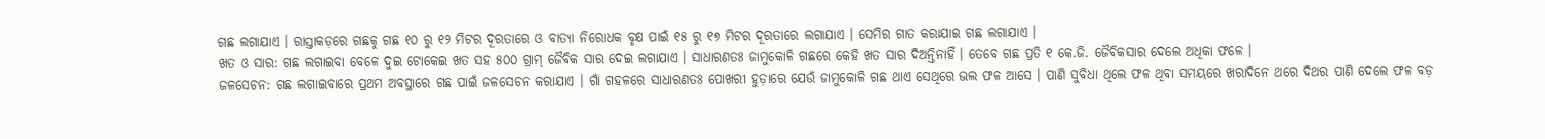ଗଛ ଲଗାଯାଏ । ରାସ୍ତାକଡ଼ରେ ଗଛକୁ ଗଛ ୧୦ ରୁ ୧୨ ମିଟର ଦୂରତାରେ ଓ ବାତ୍ୟା ନିରୋଧକ ବୃକ୍ଷ ପାଇଁ ୧୫ ରୁ ୧୭ ମିଟର ଦୂରତାରେ ଲଗାଯାଏ । ସେମିର ଗାତ କରାଯାଇ ଗଛ ଲଗାଯାଏ ।
ଖତ ଓ ସାର: ଗଛ ଲଗାଇବା ବେଳେ ଦୁଇ ଟୋକେଇ ଖତ ସହ ୫୦୦ ଗ୍ରାମ୍ ଜୈବିକ ସାର ଦେଇ ଲଗାଯାଏ । ସାଧାରଣତଃ ଜାମୁକୋଳି ଗଛରେ କେହି ଖତ ସାର ଦିଅନ୍ତିନାହିଁ । ତେବେ ଗଛ ପ୍ରତି ୧ କେ.ଜି. ଜୈବିକସାର ଦେଲେ ଅଧିକା ଫଳେ ।
ଜଳସେଚନ: ଗଛ ଲଗାଇବାରେ ପ୍ରଥମ ଅବସ୍ଥାରେ ଗଛ ପାଇଁ ଜଳସେଚନ କରାଯାଏ । ଗାଁ ଗହଳରେ ସାଧାରଣତଃ ପୋଖରୀ ହୁଡ଼ାରେ ଯେଉଁ ଜାମୁକୋଳି ଗଛ ଥାଏ ସେଥିରେ ଭଲ ଫଳ ଆସେ । ପାଣି ସୁବିଧା ଥିଲେ ଫଳ ଥିବା ସମୟରେ ଖରାଦିନେ ଥରେ ଦିଥର ପାଣି ଦେଲେ ଫଳ ବଡ଼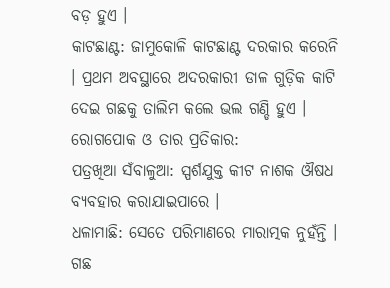ବଡ଼ ହୁଏ ।
କାଟଛାଣ୍ଟ: ଜାମୁକୋଳି କାଟଛାଣ୍ଟ ଦରକାର କରେନି । ପ୍ରଥମ ଅବସ୍ଥାରେ ଅଦରକାରୀ ଡାଳ ଗୁଡ଼ିକ କାଟି ଦେଇ ଗଛକୁ ତାଲିମ କଲେ ଭଲ ଗଣ୍ଡି ହୁଏ ।
ରୋଗପୋକ ଓ ତାର ପ୍ରତିକାର:
ପତ୍ରଖିଆ ସଁବାଳୁଆ: ସ୍ପର୍ଶଯୁକ୍ତ କୀଟ ନାଶକ ଔଷଧ ବ୍ୟବହାର କରାଯାଇପାରେ ।
ଧଳାମାଛି: ସେତେ ପରିମାଣରେ ମାରାତ୍ମକ ନୁହଁନ୍ତି । ଗଛ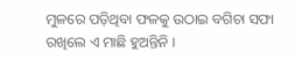ମୁଳରେ ପଡ଼ିଥିବା ଫଳକୁ ଉଠାଇ ବଗିଚା ସଫା ରଖିଲେ ଏ ମାଛି ହୁଅନ୍ତିନି ।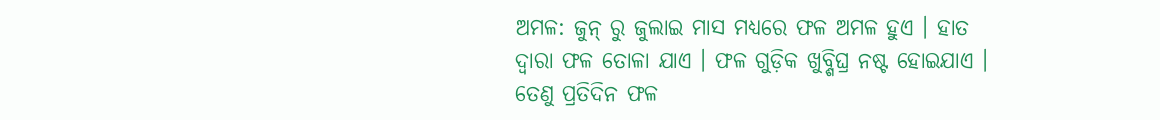ଅମଳ: ଜୁନ୍ ରୁ ଜୁଲାଇ ମାସ ମଧ୍ୟରେ ଫଳ ଅମଳ ହୁଏ । ହାତ ଦ୍ୱାରା ଫଳ ତୋଳା ଯାଏ । ଫଳ ଗୁଡ଼ିକ ଖୁବ୍ଶିଘ୍ର ନଷ୍ଟ ହୋଇଯାଏ । ତେଣୁ ପ୍ରତିଦିନ ଫଳ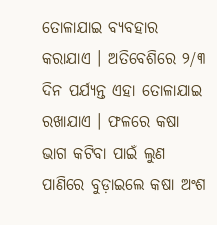ତୋଳାଯାଇ ବ୍ୟବହାର କରାଯାଏ । ଅତିବେଶିରେ ୨/୩ ଦିନ ପର୍ଯ୍ୟନ୍ତ ଏହା ତୋଳାଯାଇ ରଖାଯାଏ । ଫଳରେ କଷା ଭାଗ କଟିବା ପାଇଁ ଲୁଣ ପାଣିରେ ବୁଡ଼ାଇଲେ କଷା ଅଂଶ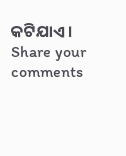କଟିଯାଏ ।
Share your comments